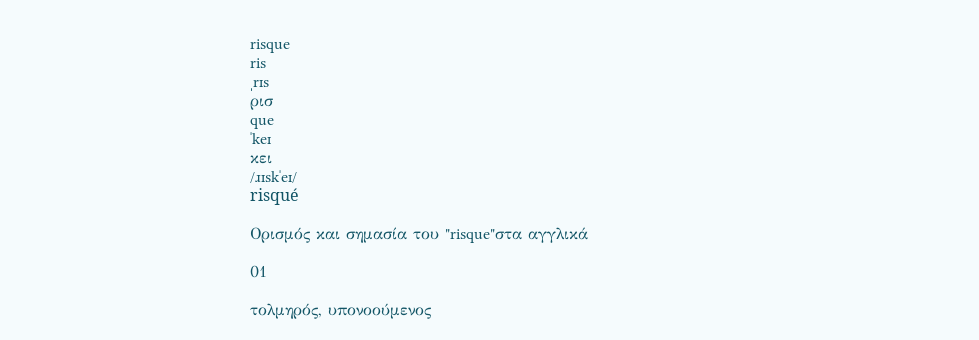risque
ris
ˌrɪs
ρισ
que
ˈkeɪ
κει
/ɹɪskˈeɪ/
risqué

Ορισμός και σημασία του "risque"στα αγγλικά

01

τολμηρός, υπονοούμενος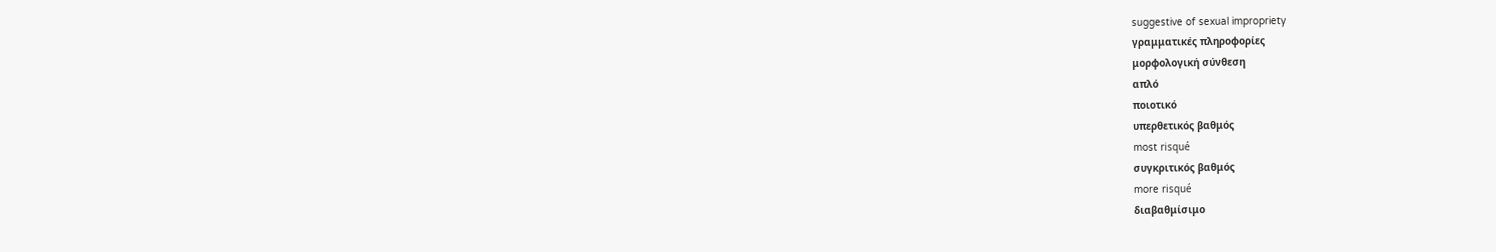suggestive of sexual impropriety
γραμματικές πληροφορίες
μορφολογική σύνθεση
απλό
ποιοτικό
υπερθετικός βαθμός
most risqué
συγκριτικός βαθμός
more risqué
διαβαθμίσιμο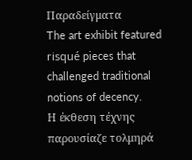Παραδείγματα
The art exhibit featured risqué pieces that challenged traditional notions of decency.
Η έκθεση τέχνης παρουσίαζε τολμηρά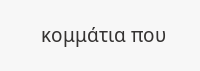κομμάτια που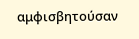αμφισβητούσαν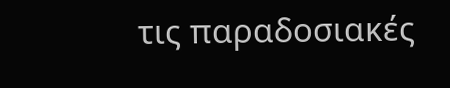τις παραδοσιακές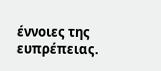έννοιες της ευπρέπειας.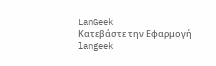LanGeek
Κατεβάστε την Εφαρμογή
langeek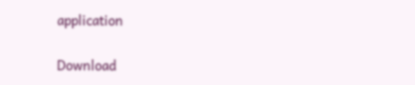application

Download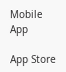Mobile App

App Store